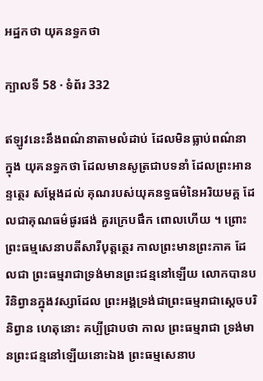អដ្ឋកថា យុគនទ្ធកថា

ក្បាលទី 58 · ទំព័រ 332

ឥឡូវនេះនឹងពណ៌នាតាមលំដាប់ ដែលមិនធ្លាប់ពណ៌នា ក្នុង យុគនទ្ធកថា ដែលមានសូត្រជាបទនាំ ដែលព្រះអានន្ទត្ថេរ សម្តែងដល់ គុណរបស់យុគនទ្ធធម៌នៃអរិយមគ្គ ដែលជាគុណធម៌ផូរផង់ គួរក្រេបផឹក ពោលហើយ ។ ព្រោះព្រះធម្មសេនាបតីសារីបុត្តត្ថេរ កាលព្រះមានព្រះភាគ ដែលជា ព្រះធម្មរាជាទ្រង់មានព្រះជន្មនៅឡើយ លោកបានបរិនិព្វានក្នុងវស្សាដែល ព្រះអង្គទ្រង់ជាព្រះធម្មរាជាស្តេចបរិនិព្វាន ហេតុនោះ គប្បីជ្រាបថា កាល ព្រះធម្មរាជា ទ្រង់មានព្រះជន្មនៅឡើយនោះឯង ព្រះធម្មសេនាប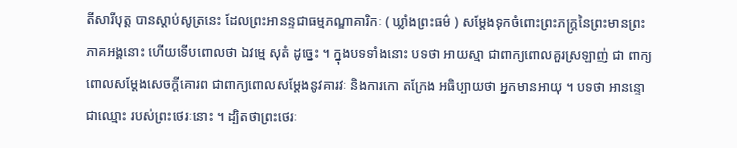តីសារីបុត្ត បានស្តាប់សូត្រនេះ ដែលព្រះអានន្ទជាធម្មភណ្ឌាគារិកៈ ( ឃ្លាំងព្រះធម៌ ) សម្តែងទុកចំពោះព្រះភក្ត្រនៃព្រះមានព្រះភាគអង្គនោះ ហើយទើបពោលថា ឯវម្មេ សុតំ ដូច្នេះ ។ ក្នុងបទទាំងនោះ បទថា អាយស្មា ជាពាក្យពោលគួរស្រឡាញ់ ជា ពាក្យពោលសម្តែងសេចក្តីគោរព ជាពាក្យពោលសម្តែងនូវគារវៈ និងការកោ តក្រែង អធិប្បាយថា អ្នកមានអាយុ ។ បទថា អានន្ទោ ជាឈ្មោះ របស់ព្រះថេរៈនោះ ។ ដ្បិតថាព្រះថេរៈ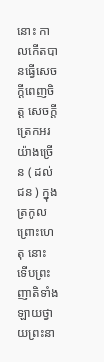នោះ កាលកើតបានធ្វើសេចក្តីពេញចិត្ត សេចក្តីត្រេកអរយ៉ាងច្រើន ( ដល់ជន ) ក្នុងត្រកូល ព្រោះហេតុ នោះ ទើបព្រះញាតិទាំងឡាយថ្វាយព្រះនា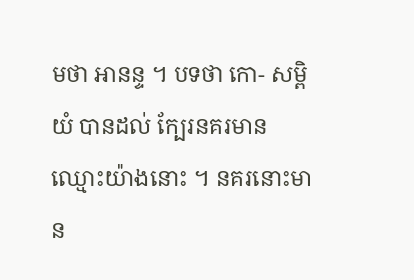មថា អានន្ទ ។ បទថា កោ- សម្ពិយំ បានដល់ ក្បែរនគរមានឈ្មោះយ៉ាងនោះ ។ នគរនោះមាន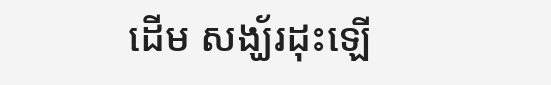ដើម សង្ឃ័រដុះឡើ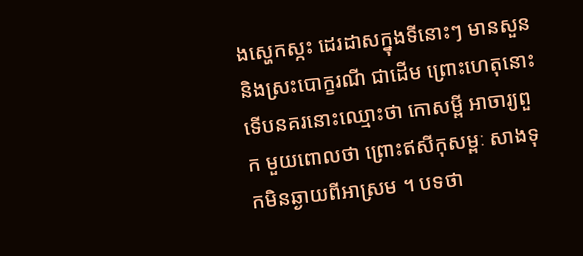ងស្ហេកស្កះ ដេរដាសក្នុងទីនោះៗ មានសួននិងស្រះបោក្ខរណី ជាដើម ព្រោះហេតុនោះ ទើបនគរនោះឈ្មោះថា កោសម្ពី អាចារ្យពួក មួយពោលថា ព្រោះឥសីកុសម្ពៈ សាងទុកមិនឆ្ងាយពីអាស្រម ។ បទថា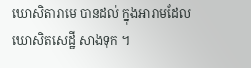ឃោសិតារាមេ បានដល់ ក្នុងអារាមដែលឃោសិតសេដ្ឋី សាងទុក ។